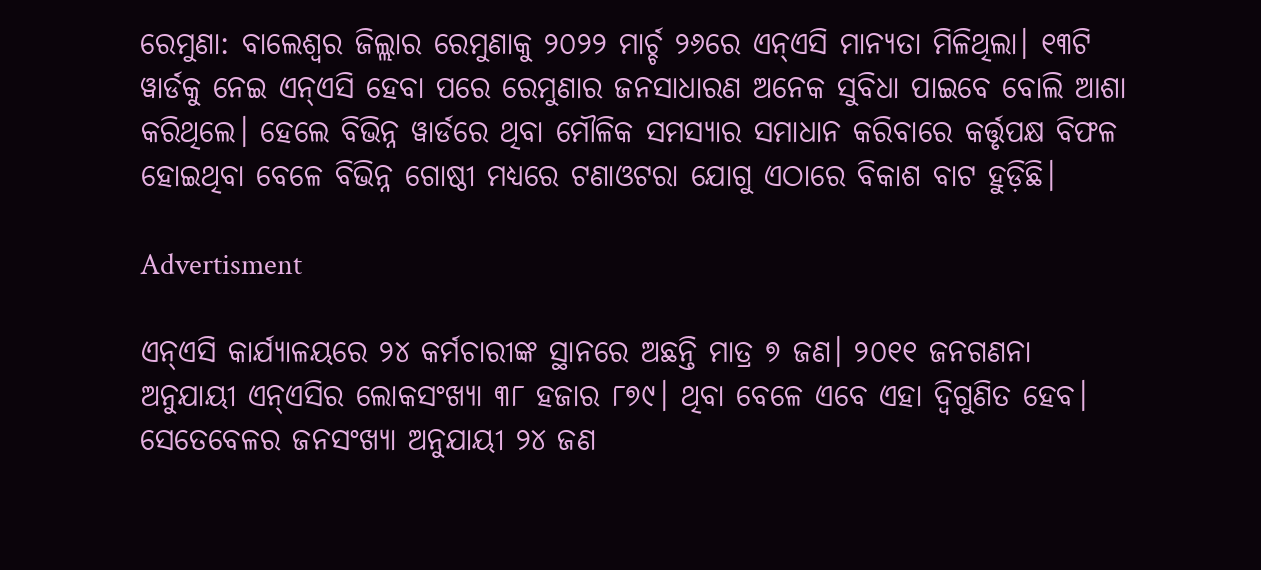ରେମୁଣା: ବାଲେଶ୍ବର ଜିଲ୍ଲାର ରେମୁଣାକୁ ୨୦୨୨ ମାର୍ଚ୍ଚ ୨୬ରେ ଏନ୍‌ଏସି ମାନ୍ୟତା ମିଳିଥିଲା। ୧୩ଟି ୱାର୍ଡକୁ ନେଇ ଏନ୍‌ଏସି ହେବା ପରେ ରେମୁଣାର ଜନସାଧାରଣ ଅନେକ ସୁବିଧା ପାଇବେ ବୋଲି ଆଶା କରିଥିଲେ। ହେଲେ ବିଭିନ୍ନ ୱାର୍ଡରେ ଥିବା ମୌଳିକ ସମସ୍ୟାର ସମାଧାନ କରିବାରେ କର୍ତ୍ତୃପକ୍ଷ ବିଫଳ ହୋଇଥିବା ବେଳେ ବିଭିନ୍ନ ଗୋଷ୍ଠୀ ମଧ୍ୟରେ ଟଣାଓଟରା ଯୋଗୁ ଏଠାରେ ବିକାଶ ବାଟ ହୁଡ଼ିଛି।

Advertisment

ଏନ୍‌ଏସି କାର୍ଯ୍ୟାଳୟରେ ୨୪ କର୍ମଚାରୀଙ୍କ ସ୍ଥାନରେ ଅଛନ୍ତି ମାତ୍ର ୭ ଜଣ। ୨୦୧୧ ଜନଗଣନା ଅନୁଯାୟୀ ଏନ୍‌ଏସିର ଲୋକସଂଖ୍ୟା ୩୮ ହଜାର ୮୭୯। ଥିବା ବେଳେ ଏବେ ଏହା ଦ୍ବିଗୁଣିତ ହେବ। ସେତେବେଳର ଜନସଂଖ୍ୟା ଅନୁଯାୟୀ ୨୪ ଜଣ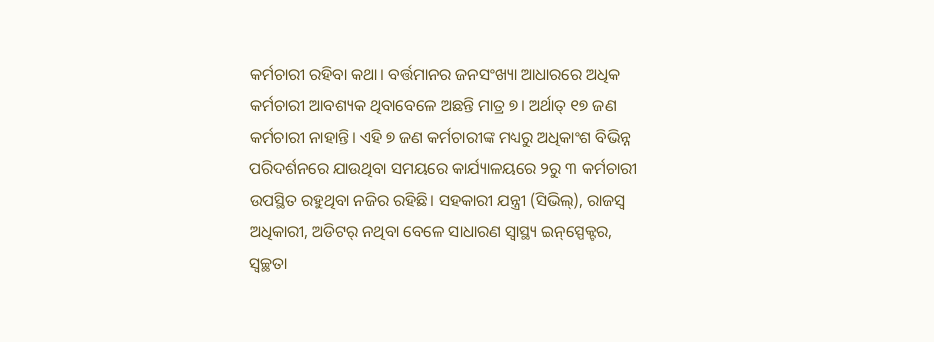କର୍ମଚାରୀ ରହିବା କଥା। ବର୍ତ୍ତମାନର ଜନସଂଖ୍ୟା ଆଧାରରେ ଅଧିକ କର୍ମଚାରୀ ଆବଶ୍ୟକ ଥିବାବେଳେ ଅଛନ୍ତି ମାତ୍ର ୭। ଅର୍ଥାତ୍‌ ୧୭ ଜଣ କର୍ମଚାରୀ ନାହାନ୍ତି। ଏହି ୭ ଜଣ କର୍ମଚାରୀଙ୍କ ମଧ୍ୟରୁ ଅଧିକାଂଶ ବିଭିନ୍ନ ପରିଦର୍ଶନରେ ଯାଉଥିବା ସମୟରେ କାର୍ଯ୍ୟାଳୟରେ ୨ରୁ ୩ କର୍ମଚାରୀ ଉପସ୍ଥିତ ରହୁଥିବା ନଜିର ରହିଛି। ସହକାରୀ ଯନ୍ତ୍ରୀ (ସିଭିଲ୍‌), ରାଜସ୍ବ ଅଧିକାରୀ, ଅଡିଟର୍‌ ନଥିବା ବେଳେ ସାଧାରଣ ସ୍ୱାସ୍ଥ୍ୟ ଇନ୍‌ସ୍ପେକ୍ଟର, ସ୍ୱଚ୍ଛତା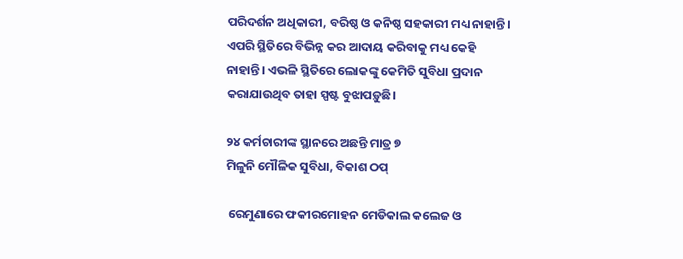ପରିଦର୍ଶନ ଅଧିକାରୀ, ବରିଷ୍ଠ ଓ କନିଷ୍ଠ ସହକାରୀ ମଧ୍ୟ ନାହାନ୍ତି। ଏପରି ସ୍ଥିତିରେ ବିଭିନ୍ନ କର ଆଦାୟ କରିବାକୁ ମଧ୍ୟ କେହି ନାହାନ୍ତି। ଏଭଳି ସ୍ଥିତିରେ ଲୋକଙ୍କୁ କେମିତି ସୁବିଧା ପ୍ରଦାନ କରାଯାଉଥିବ ତାହା ସ୍ପଷ୍ଟ ବୁଝାପଡ଼ୁଛି।

୨୪ କର୍ମଚାରୀଙ୍କ ସ୍ଥାନରେ ଅଛନ୍ତି ମାତ୍ର ୭
ମିଳୁନି ମୌଳିକ ସୁବିଧା, ବିକାଶ ଠପ୍‌

 ରେମୁଣାରେ ଫକୀରମୋହନ ମେଡିକାଲ କଲେଜ ଓ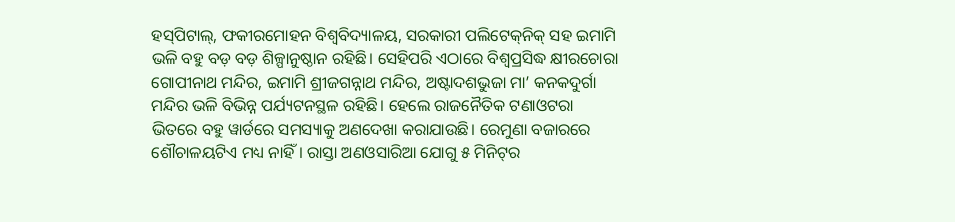ହସ୍‌ପିଟାଲ୍‌, ଫକୀରମୋହନ ବିଶ୍ୱବିଦ୍ୟାଳୟ, ସରକାରୀ ପଲିଟେକ୍‌ନିକ୍‌ ସହ ଇମାମି ଭଳି ବହୁ ବଡ଼ ବଡ଼ ଶିଳ୍ପାନୁଷ୍ଠାନ ରହିଛି। ସେହିପରି ଏଠାରେ ବିଶ୍ୱପ୍ରସିଦ୍ଧ କ୍ଷୀରଚୋରା ଗୋପୀନାଥ ମନ୍ଦିର, ଇମାମି ଶ୍ରୀଜଗନ୍ନାଥ ମନ୍ଦିର, ଅଷ୍ଟାଦଶଭୁଜା ମା’ କନକଦୁର୍ଗା ମନ୍ଦିର ଭଳି ବିଭିନ୍ନ ପର୍ଯ୍ୟଟନସ୍ଥଳ ରହିଛି। ହେଲେ ରାଜନୈତିକ ଟଣାଓଟରା ଭିତରେ ବହୁ ୱାର୍ଡରେ ସମସ୍ୟାକୁ ଅଣଦେଖା କରାଯାଉଛି। ରେମୁଣା ବଜାରରେ  ଶୌଚାଳୟଟିଏ ମଧ୍ୟ ନାହିଁ। ରାସ୍ତା ଅଣଓସାରିଆ ଯୋଗୁ ୫ ମିନିଟ୍‌ର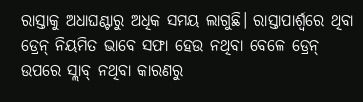ରାସ୍ତାକୁ ଅଧାଘଣ୍ଟାରୁ ଅଧିକ ସମୟ ଲାଗୁଛି। ରାସ୍ତାପାର୍ଶ୍ୱରେ ଥିବା ଡ୍ରେନ୍‌ ନିୟମିତ ଭାବେ ସଫା ହେଉ ନଥିବା ବେଳେ ଡ୍ରେନ୍‌ ଉପରେ ସ୍ଲାବ୍‌ ନଥିବା କାରଣରୁ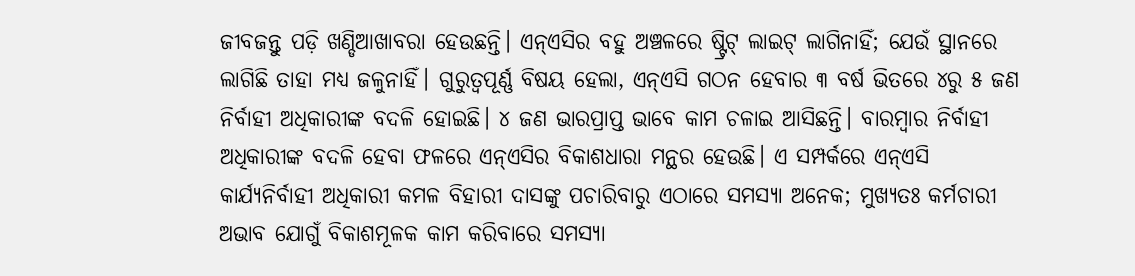ଜୀବଜନ୍ତୁ ପଡ଼ି ଖଣ୍ଡିଆଖାବରା ହେଉଛନ୍ତି। ଏନ୍‌ଏସିର ବହୁ ଅଞ୍ଚଳରେ ଷ୍ଟ୍ରିଟ୍‌ ଲାଇଟ୍‌ ଲାଗିନାହିଁ; ଯେଉଁ ସ୍ଥାନରେ ଲାଗିଛି ତାହା ମଧ୍ୟ ଜଳୁନାହିଁ। ଗୁରୁତ୍ବପୂର୍ଣ୍ଣ ବିଷୟ ହେଲା, ଏନ୍‌ଏସି ଗଠନ ହେବାର ୩ ବର୍ଷ ଭିତରେ ୪ରୁ ୫ ଜଣ ନିର୍ବାହୀ ଅଧିକାରୀଙ୍କ ବଦଳି ହୋଇଛି। ୪ ଜଣ ଭାରପ୍ରାପ୍ତ ଭାବେ କାମ ଚଳାଇ ଆସିଛନ୍ତି। ବାରମ୍ବାର ନିର୍ବାହୀ ଅଧିକାରୀଙ୍କ ବଦଳି ହେବା ଫଳରେ ଏନ୍‌ଏସିର ବିକାଶଧାରା ମନ୍ଥର ହେଉଛି। ଏ ସମ୍ପର୍କରେ ଏନ୍‌ଏସି କାର୍ଯ୍ୟନିର୍ବାହୀ ଅଧିକାରୀ କମଳ ବିହାରୀ ଦାସଙ୍କୁ ପଚାରିବାରୁ ଏଠାରେ ସମସ୍ୟା ଅନେକ; ମୁଖ୍ୟତଃ କର୍ମଚାରୀ ଅଭାବ ଯୋଗୁଁ ବିକାଶମୂଳକ କାମ କରିବାରେ ସମସ୍ୟା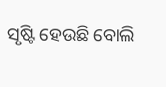ସୃଷ୍ଟି ହେଉଛି ବୋଲି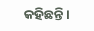କହିଛନ୍ତି।